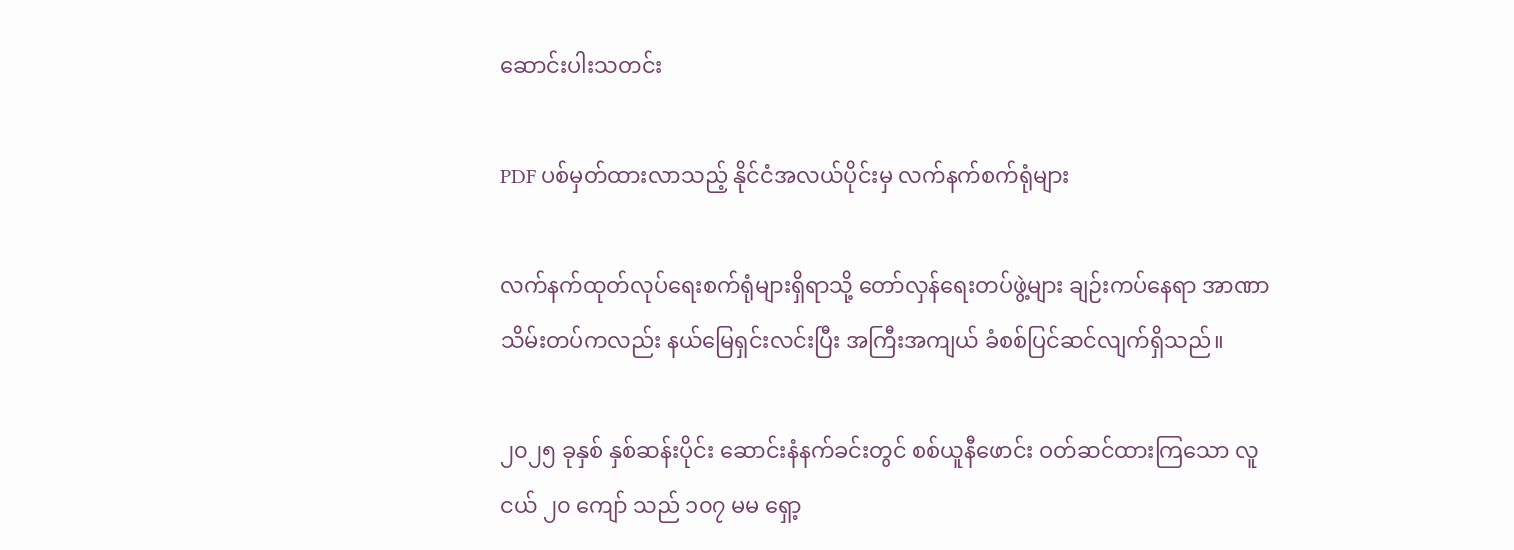ဆောင်းပါးသတင်း

PDF ပစ်မှတ်ထားလာသည့် နိုင်ငံအလယ်ပိုင်းမှ လက်နက်စက်ရုံများ

လက်နက်ထုတ်လုပ်ရေးစက်ရုံများရှိရာသို့ တော်လှန်ရေးတပ်ဖွဲ့များ ချဉ်းကပ်နေရာ အာဏာသိမ်းတပ်ကလည်း နယ်မြေရှင်းလင်းပြီး အကြီးအကျယ် ခံစစ်ပြင်ဆင်လျက်ရှိသည်။

၂၀၂၅ ခုနှစ် နှစ်ဆန်းပိုင်း ဆောင်းနံနက်ခင်းတွင် စစ်ယူနီဖောင်း ဝတ်ဆင်ထားကြသော လူငယ် ၂၀ ကျော် သည် ၁၀၇ မမ ရှော့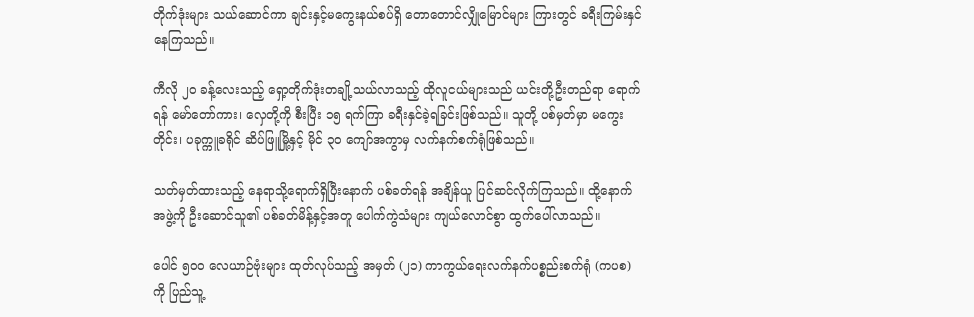တိုက်ဒုံးများ သယ်ဆောင်ကာ ချင်းနှင့်မကွေးနယ်စပ်ရှိ တောတောင်လျှိုမြောင်များ ကြားတွင် ခရီးကြမ်းနှင်နေကြသည်။

ကီလို ၂၀ ခန့်လေးသည့် ရှော့တိုက်ဒုံးတချို့သယ်လာသည့် ထိုလူငယ်များသည် ယင်းတို့ဦးတည်ရာ ရောက်ရန် မော်တော်ကား၊ လှေတို့ကို စီးပြီး ၁၅ ရက်ကြာ ခရီးနှင်ခဲ့ရခြင်းဖြစ်သည်။ သူတို့ ပစ်မှတ်မှာ မကွေးတိုင်း၊ ပခုက္ကူခရိုင် ဆိပ်ဖြူမြို့နှင့် မိုင် ၃၀ ကျော်အကွာမှ လက်နက်စက်ရုံဖြစ်သည်။

သတ်မှတ်ထားသည့် နေရာသို့ရောက်ရှိပြီးနောက် ပစ်ခတ်ရန် အချိန်ယူ ပြင်ဆင်လိုက်ကြသည်။ ထို့နောက် အဖွဲ့ကို ဦးဆောင်သူ၏ ပစ်ခတ်မိန့်နှင့်အတူ ပေါက်ကွဲသံများ ကျယ်လောင်စွာ ထွက်ပေါ်လာသည်။

ပေါင် ၅၀၀ လေယာဉ်ဗုံးများ ထုတ်လုပ်သည့် အမှတ် (၂၁) ကာကွယ်ရေးလက်နက်ပစ္စည်းစက်ရုံ (ကပစ) ကို ပြည်သူ့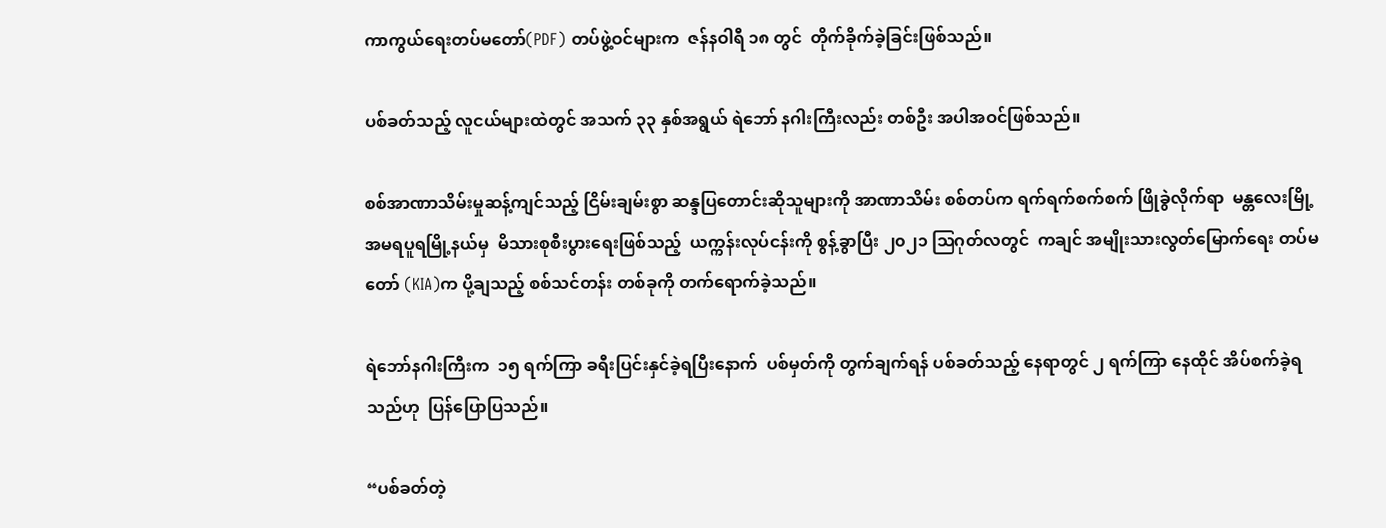ကာကွယ်ရေးတပ်မတော်(PDF) တပ်ဖွဲ့ဝင်များက  ဇန်နဝါရီ ၁၈ တွင်  တိုက်ခိုက်ခဲ့ခြင်းဖြစ်သည်။

ပစ်ခတ်သည့် လူငယ်များထဲတွင် အသက် ၃၃ နှစ်အရွယ် ရဲဘော် နဂါးကြီးလည်း တစ်ဦး အပါအဝင်ဖြစ်သည်။

စစ်အာဏာသိမ်းမှုဆန့်ကျင်သည့် ငြိမ်းချမ်းစွာ ဆန္ဒပြတောင်းဆိုသူများကို အာဏာသိမ်း စစ်တပ်က ရက်ရက်စက်စက် ဖြိုခွဲလိုက်ရာ  မန္တလေးမြို့ အမရပူရမြို့နယ်မှ  မိသားစုစီးပွားရေးဖြစ်သည့်  ယက္ကန်းလုပ်ငန်းကို စွန့်ခွာပြီး ၂၀၂၁ ဩဂုတ်လတွင်  ကချင် အမျိုးသားလွတ်မြောက်ရေး တပ်မတော် (KIA)က ပို့ချသည့် စစ်သင်တန်း တစ်ခုကို တက်ရောက်ခဲ့သည်။

ရဲဘော်နဂါးကြီးက  ၁၅ ရက်ကြာ ခရီးပြင်းနှင်ခဲ့ရပြီးနောက်  ပစ်မှတ်ကို တွက်ချက်ရန် ပစ်ခတ်သည့် နေရာတွင် ၂ ရက်ကြာ နေထိုင် အိပ်စက်ခဲ့ရသည်ဟု  ပြန်ပြောပြသည်။

“ပစ်ခတ်တဲ့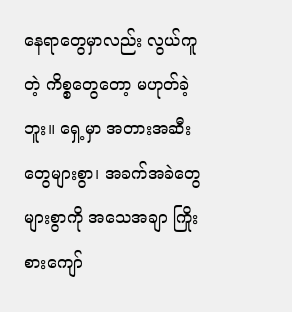နေရာတွေမှာလည်း လွယ်ကူတဲ့ ကိစ္စတွေတော့ မဟုတ်ခဲ့ဘူး။ ရှေ့မှာ အတားအဆီးတွေများစွာ၊ အခက်အခဲတွေများစွာကို အသေအချာ ကြိုးစားကျော်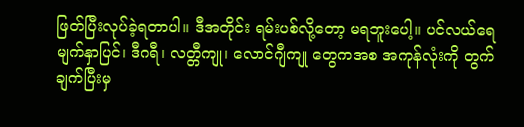ဖြတ်ပြီးလုပ်ခဲ့ရတာပါ။ ဒီအတိုင်း ရမ်းပစ်လို့တော့ မရဘူးပေါ့။ ပင်လယ်ရေမျက်နှာပြင်၊ ဒီဂရီ၊ လတ္တီကျု၊ လောင်ဂျီကျု တွေကအစ အကုန်လုံးကို တွက်ချက်ပြီးမှ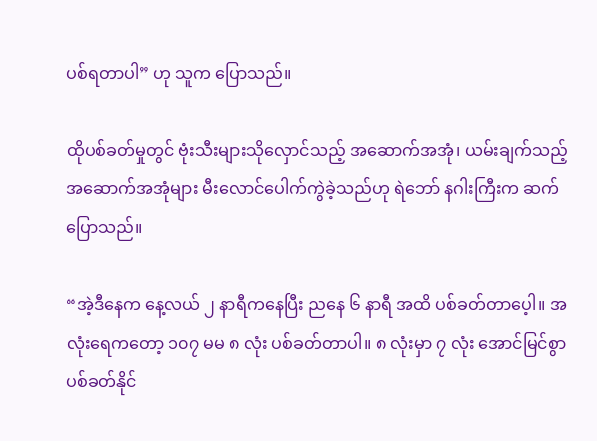ပစ်ရတာပါ” ဟု သူက ပြောသည်။

ထိုပစ်ခတ်မှုတွင် ဗုံးသီးများသိုလှောင်သည့် အဆောက်အအုံ၊ ယမ်းချက်သည့် အဆောက်အအုံများ မီးလောင်ပေါက်ကွဲခဲ့သည်ဟု ရဲဘော် နဂါးကြီးက ဆက်ပြောသည်။

“အဲ့ဒီနေက နေ့လယ် ၂ နာရီကနေပြီး ညနေ ၆ နာရီ အထိ ပစ်ခတ်တာပေ့ါ။ အလုံးရေကတော့ ၁၀၇ မမ ၈ လုံး ပစ်ခတ်တာပါ။ ၈ လုံးမှာ ၇ လုံး အောင်မြင်စွာပစ်ခတ်နိုင်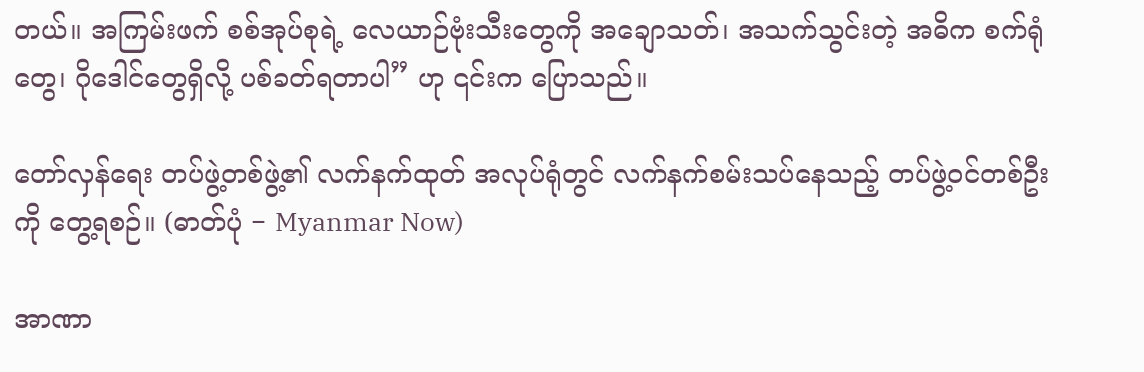တယ်။ အကြမ်းဖက် စစ်အုပ်စုရဲ့ လေယာဉ်ဗုံးသီးတွေကို အချောသတ်၊ အသက်သွင်းတဲ့ အဓိက စက်ရုံတွေ၊ ဂိုဒေါင်တွေရှိလို့ ပစ်ခတ်ရတာပါ” ဟု ၎င်းက ပြောသည်။

တော်လှန်ရေး တပ်ဖွဲ့တစ်ဖွဲ့၏ လက်နက်ထုတ် အလုပ်ရုံတွင် လက်နက်စမ်းသပ်နေသည့် တပ်ဖွဲ့ဝင်တစ်ဦးကို တွေ့ရစဉ်။ (ဓာတ်ပုံ − Myanmar Now)

အာဏာ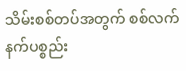သိမ်းစစ်တပ်အတွက် စစ်လက်နက်ပစ္စည်း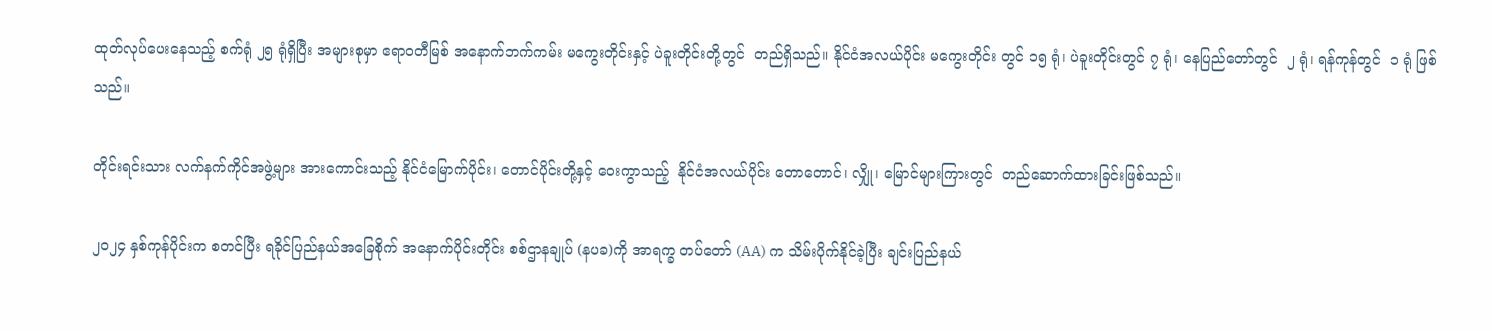ထုတ်လုပ်ပေးနေသည့် စက်ရုံ ၂၅ ရုံရှိပြီး အများစုမှာ ဧရာဝတီမြစ် အနောက်ဘက်ကမ်း မကွေးတိုင်းနှင့် ပဲခူးတိုင်းတို့တွင်  တည်ရှိသည်။ နိုင်ငံအလယ်ပိုင်း မကွေးတိုင်း တွင် ၁၅ ရုံ၊ ပဲခူးတိုင်းတွင် ၇ ရုံ၊ နေပြည်တော်တွင်  ၂ ရုံ၊ ရန်ကုန်တွင်  ၁ ရုံ ဖြစ်သည်။

တိုင်းရင်းသား လက်နက်ကိုင်အဖွဲ့များ အားကောင်းသည့် နိုင်ငံမြောက်ပိုင်း၊ တောင်ပိုင်းတို့နှင့် ဝေးကွာသည့်  နိုင်ငံအလယ်ပိုင်း တောတောင်၊ လျှို၊ မြောင်များကြားတွင်  တည်ဆောက်ထားခြင်းဖြစ်သည်။

၂၀၂၄ နှစ်ကုန်ပိုင်းက စတင်ပြီး ရခိုင်ပြည်နယ်အခြေစိုက် အနောက်ပိုင်းတိုင်း စစ်ဌာနချုပ် (နပခ)ကို အာရက္ခ တပ်တော် (AA) က သိမ်းပိုက်နိုင်ခဲ့ပြီး ချင်းပြည်နယ်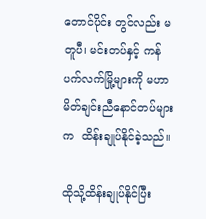တောင်ပိုင်း တွင်လည်း မတူပီ၊ မင်းတပ်နှင့် ကန်ပက်လက်မြို့များကို မဟာမိတ်ချင်းညီနောင်တပ်များက  ထိန်းချုပ်နိုင်ခဲ့သည်။

ထိုသို့ထိန်းချုပ်နိုင်ပြီး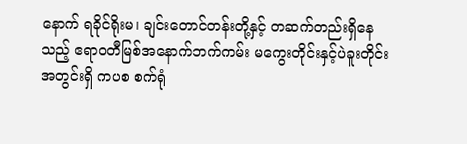နောက် ရခိုင်ရိုးမ၊ ချင်းတောင်တန်းတို့နှင့် တဆက်တည်းရှိနေသည့် ဧရာဝတီမြစ်အနောက်ဘက်ကမ်း မကွေးတိုင်းနှင့်ပဲခူးတိုင်းအတွင်းရှိ ကပစ စက်ရုံ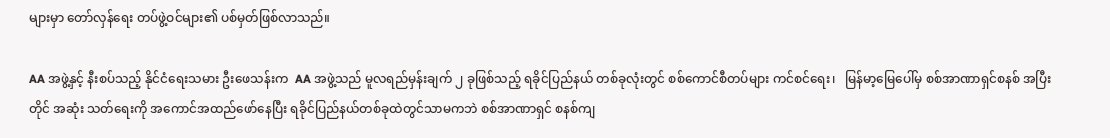များမှာ တော်လှန်ရေး တပ်ဖွဲ့ဝင်များ၏ ပစ်မှတ်ဖြစ်လာသည်။

AA အဖွဲ့နှင့် နီးစပ်သည့် နိုင်ငံရေးသမား ဦးဖေသန်းက  AA အဖွဲ့သည် မူလရည်မှန်းချက် ၂ ခုဖြစ်သည့် ရခိုင်ပြည်နယ် တစ်ခုလုံးတွင် စစ်ကောင်စီတပ်များ ကင်စင်ရေး၊   မြန်မာ့မြေပေါ်မှ စစ်အာဏာရှင်စနစ် အပြီးတိုင် အဆုံး သတ်ရေးကို အကောင်အထည်ဖော်နေပြီး ရခိုင်ပြည်နယ်တစ်ခုထဲတွင်သာမကဘဲ စစ်အာဏာရှင် စနစ်ကျ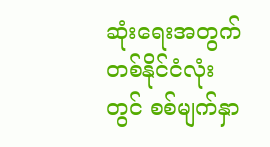ဆုံးရေးအတွက် တစ်နိုင်ငံလုံးတွင် စစ်မျက်နှာ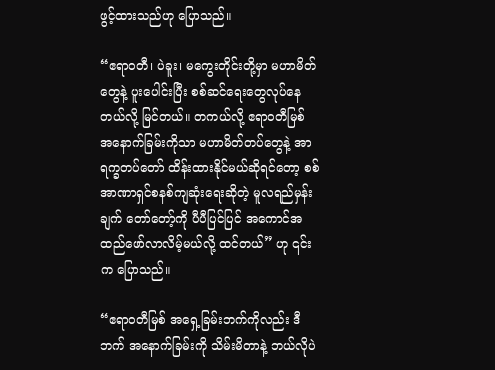ဖွင့်ထားသည်ဟု ပြောသည်။

“ဧရာဝတီ၊ ပဲခူး၊ မကွေးတိုင်းတို့မှာ မဟာမိတ်တွေနဲ့ ပူးပေါင်းပြီး စစ်ဆင်ရေးတွေလုပ်နေတယ်လို့ မြင်တယ်။ တကယ်လို့ ဧရာဝတီမြစ် အနောက်ခြမ်းကိုသာ မဟာမိတ်တပ်တွေနဲ့ အာရက္ခတပ်တော် ထိန်းထားနိုင်မယ်ဆိုရင်တော့ စစ်အာဏာရှင်စနစ်ကျဆုံးရေးဆိုတဲ့ မူလရည်မှန်းချက် တော်တော့်ကို ပီပီပြင်ပြင် အကောင်အထည်ဖော်လာလိမ့်မယ်လို့ ထင်တယ်” ဟု ၎င်းက ပြောသည်။

“ဧရာဝတီမြစ် အရှေ့ခြမ်းဘက်ကိုလည်း ဒီဘက် အနောက်ခြမ်းကို သိမ်းမိတာနဲ့ ဘယ်လိုပဲ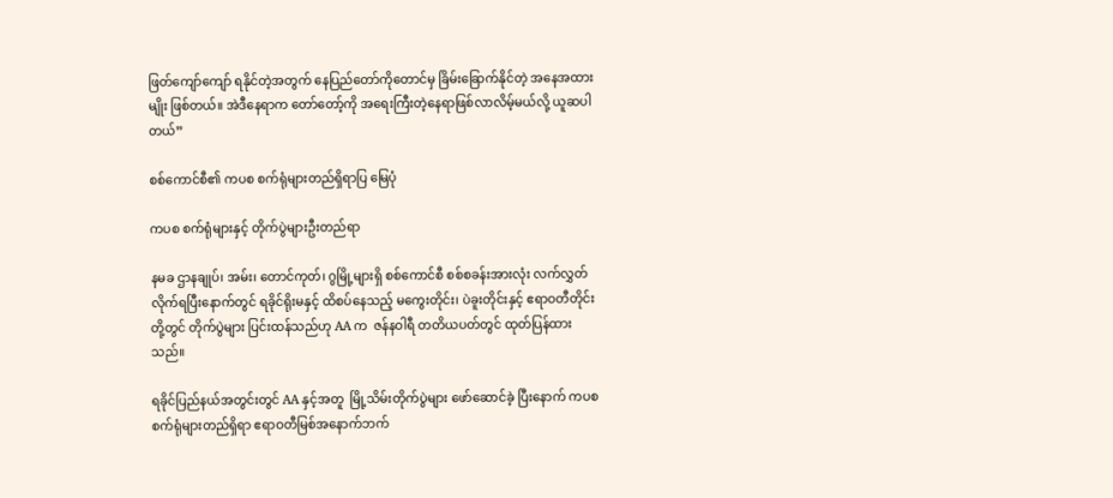ဖြတ်ကျော်ကျော် ရနိုင်တဲ့အတွက် နေပြည်တော်ကိုတောင်မှ ခြိမ်းခြောက်နိုင်တဲ့ အနေအထားမျိုး ဖြစ်တယ်။ အဲဒီနေရာက တော်တော့်ကို အရေးကြီးတဲ့နေရာဖြစ်လာလိမ့်မယ်လို့ ယူဆပါတယ်”

စစ်ကောင်စီ၏ ကပစ စက်ရုံများတည်ရှိရာပြ မြေပုံ

ကပစ စက်ရုံများနှင့် တိုက်ပွဲများဦးတည်ရာ

နမခ ဌာနချုပ်၊ အမ်း၊ တောင်ကုတ်၊ ဂွမြို့များရှိ စစ်ကောင်စီ စစ်စခန်းအားလုံး လက်လွှတ်လိုက်ရပြီးနောက်တွင် ရခိုင်ရိုးမနှင့် ထိစပ်နေသည့် မကွေးတိုင်း၊ ပဲခူးတိုင်းနှင့် ဧရာဝတီတိုင်းတို့တွင် တိုက်ပွဲများ ပြင်းထန်သည်ဟု AA က  ဇန်နဝါရီ တတိယပတ်တွင် ထုတ်ပြန်ထားသည်။

ရခိုင်ပြည်နယ်အတွင်းတွင် AA နှင့်အတူ  မြို့သိမ်းတိုက်ပွဲများ ဖော်ဆောင်ခဲ့ ပြီးနောက် ကပစ စက်ရုံများတည်ရှိရာ ဧရာဝတီမြစ်အနောက်ဘက်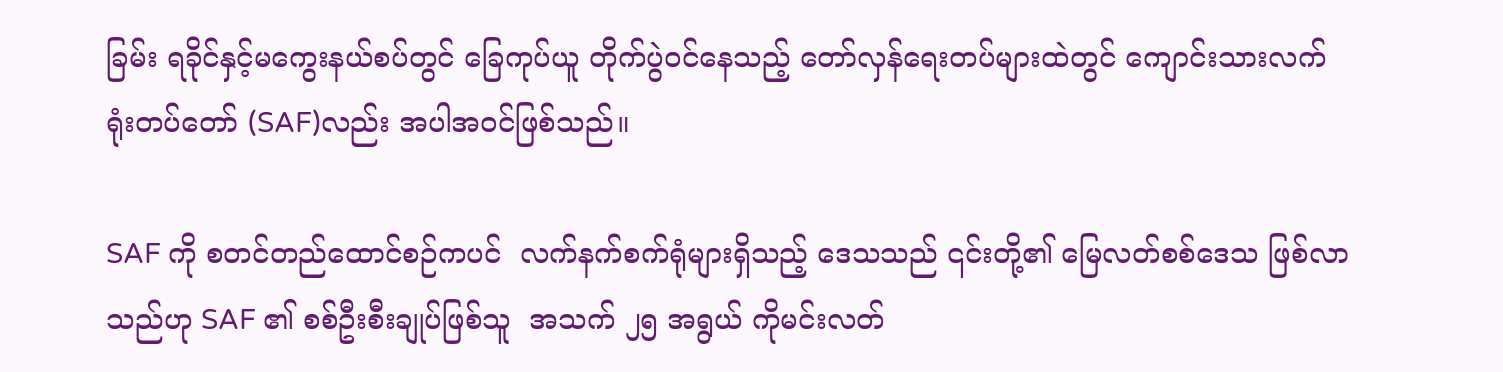ခြမ်း ရခိုင်နှင့်မကွေးနယ်စပ်တွင် ခြေကုပ်ယူ တိုက်ပွဲဝင်နေသည့် တော်လှန်ရေးတပ်များထဲတွင် ကျောင်းသားလက်ရုံးတပ်တော် (SAF)လည်း အပါအဝင်ဖြစ်သည်။

SAF ကို စတင်တည်ထောင်စဉ်ကပင်  လက်နက်စက်ရုံများရှိသည့် ဒေသသည် ၎င်းတို့၏ မြေလတ်စစ်ဒေသ ဖြစ်လာသည်ဟု SAF ၏ စစ်ဦးစီးချုပ်ဖြစ်သူ  အသက် ၂၅ အရွယ် ကိုမင်းလတ်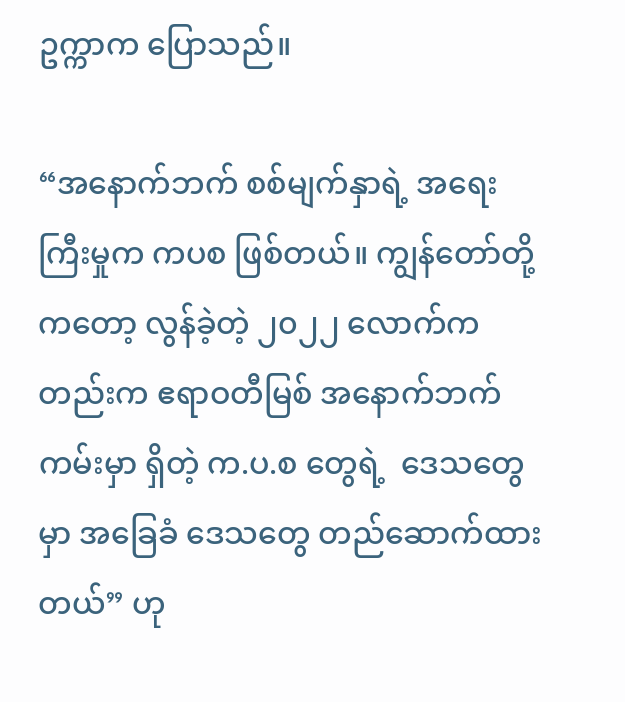ဥက္ကာက ပြောသည်။

“အနောက်ဘက် စစ်မျက်နှာရဲ့ အရေးကြီးမှုက ကပစ ဖြစ်တယ်။ ကျွန်တော်တို့ကတော့ လွန်ခဲ့တဲ့ ၂၀၂၂ လောက်ကတည်းက ဧရာဝတီမြစ် အနောက်ဘက်ကမ်းမှာ ရှိတဲ့ က.ပ.စ တွေရဲ့  ဒေသတွေမှာ အခြေခံ ဒေသတွေ တည်ဆောက်ထားတယ်” ဟု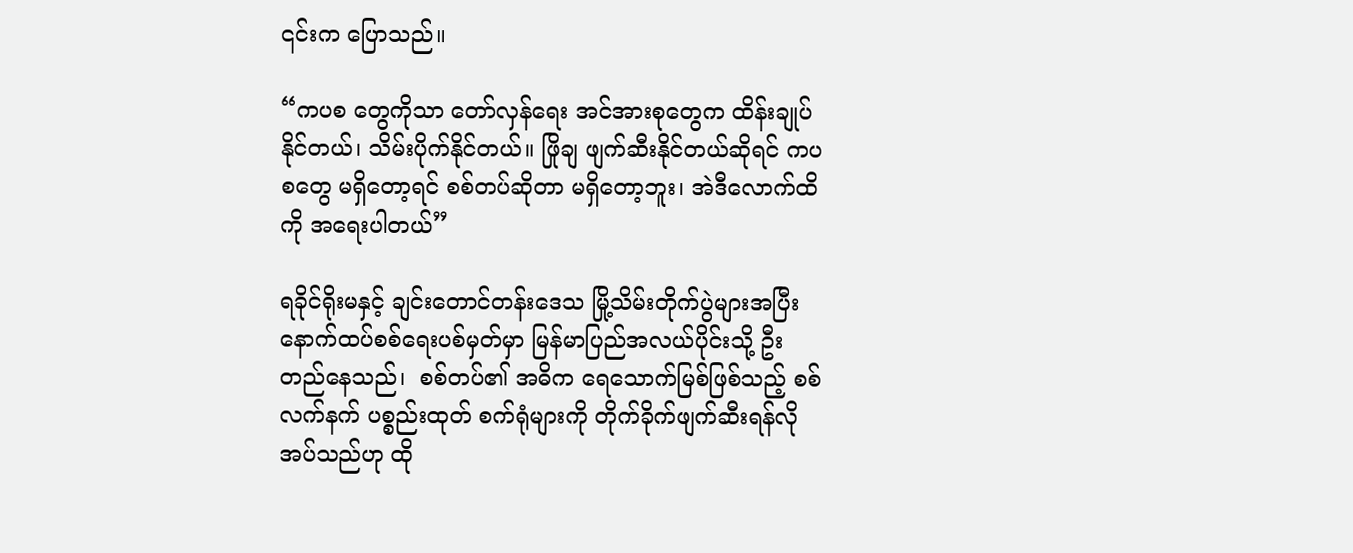၎င်းက ပြောသည်။

“ကပစ တွေကိုသာ တော်လှန်ရေး အင်အားစုတွေက ထိန်းချုပ်နိုင်တယ်၊ သိမ်းပိုက်နိုင်တယ်။ ဖြိုချ ဖျက်ဆီးနိုင်တယ်ဆိုရင် ကပစတွေ မရှိတော့ရင် စစ်တပ်ဆိုတာ မရှိတော့ဘူး၊ အဲဒီလောက်ထိကို အရေးပါတယ်”

ရခိုင်ရိုးမနှင့် ချင်းတောင်တန်းဒေသ မြို့သိမ်းတိုက်ပွဲများအပြီး နောက်ထပ်စစ်ရေးပစ်မှတ်မှာ မြန်မာပြည်အလယ်ပိုင်းသို့ ဦးတည်နေသည်၊  စစ်တပ်၏ အဓိက ရေသောက်မြစ်ဖြစ်သည့် စစ်လက်နက် ပစ္စည်းထုတ် စက်ရုံများကို တိုက်ခိုက်ဖျက်ဆီးရန်လိုအပ်သည်ဟု ထို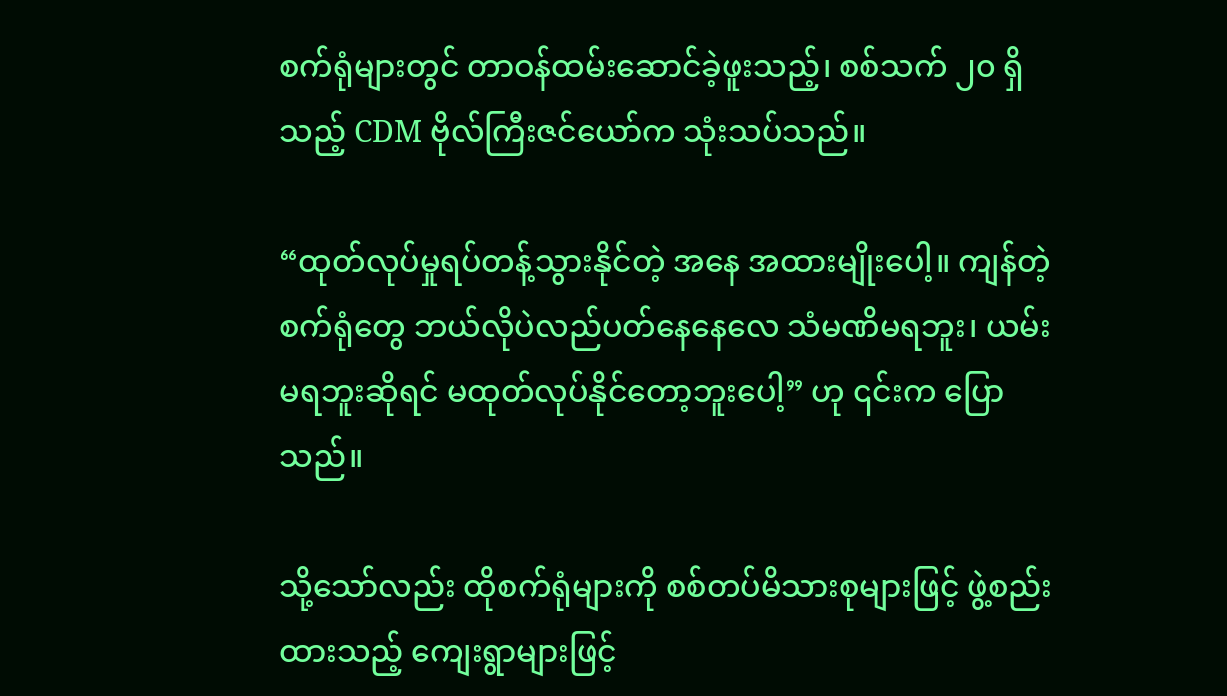စက်ရုံများတွင် တာဝန်ထမ်းဆောင်ခဲ့ဖူးသည့်၊ စစ်သက် ၂၀ ရှိသည့် CDM ဗိုလ်ကြီးဇင်ယော်က သုံးသပ်သည်။

“ထုတ်လုပ်မှုရပ်တန့်သွားနိုင်တဲ့ အနေ အထားမျိုးပေါ့။ ကျန်တဲ့စက်ရုံတွေ ဘယ်လိုပဲလည်ပတ်နေနေလေ သံမဏိမရဘူး၊ ယမ်းမရဘူးဆိုရင် မထုတ်လုပ်နိုင်တော့ဘူးပေါ့” ဟု ၎င်းက ပြောသည်။

သို့သော်လည်း ထိုစက်ရုံများကို စစ်တပ်မိသားစုများဖြင့် ဖွဲ့စည်းထားသည့် ကျေးရွာများဖြင့်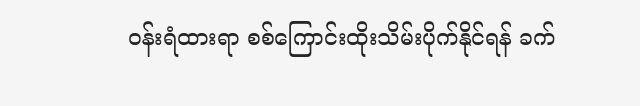ဝန်းရံထားရာ စစ်ကြောင်းထိုးသိမ်းပိုက်နိုင်ရန် ခက်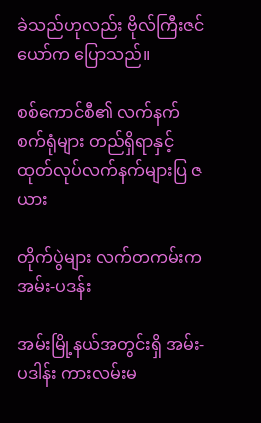ခဲသည်ဟုလည်း ဗိုလ်ကြီးဇင်ယော်က ပြောသည်။

စစ်ကောင်စီ၏ လက်နက်စက်ရုံများ တည်ရှိရာနှင့် ထုတ်လုပ်လက်နက်များပြ ဇယား

တိုက်ပွဲများ လက်တကမ်းက အမ်း-ပဒန်း

အမ်းမြို့နယ်အတွင်းရှိ အမ်း-ပဒါန်း ကားလမ်းမ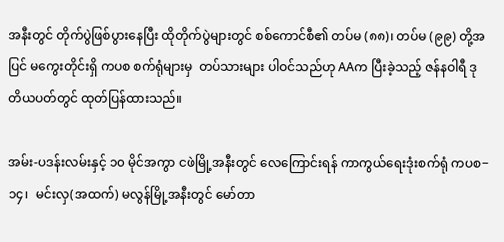အနီးတွင် တိုက်ပွဲဖြစ်ပွားနေပြီး ထိုတိုက်ပွဲများတွင် စစ်ကောင်စီ၏ တပ်မ (၈၈)၊ တပ်မ (၉၉) တို့အပြင် မကွေးတိုင်းရှိ ကပစ စက်ရုံများမှ  တပ်သားများ ပါဝင်သည်ဟု AAက ပြီးခဲ့သည့် ဇန်နဝါရီ ဒုတိယပတ်တွင် ထုတ်ပြန်ထားသည်။

အမ်း-ပဒန်းလမ်းနှင့် ၁၀ မိုင်အကွာ ငဖဲမြို့အနီးတွင် လေကြောင်းရန် ကာကွယ်ရေးဒုံးစက်ရုံ ကပစ−၁၄၊  မင်းလှ(အထက်) မလွန်မြို့အနီးတွင် မော်တာ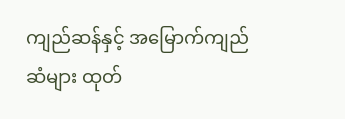ကျည်ဆန်နှင့် အမြောက်ကျည်ဆံများ ထုတ်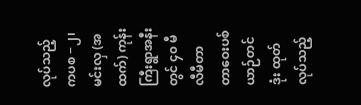လုပ်သည့် ကပစ −၂၊ မင်းလှ (အထက်) ကုန်းကြီးရွာအနီးတွင် ၄၀ မီလီမီတာ တာဝေးပစ်ယာဉ်တင်ဒုံး ထုတ်လုပ်သည့်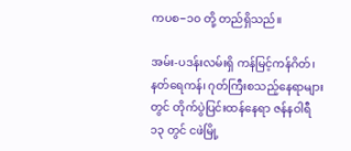ကပစ−၁၀ တို့ တည်ရှိသည်။

အမ်း-ပဒန်းလမ်းရှိ ကန်မြင့်ကန်ဂိတ်၊ နတ်ရေကန်၊ ဂုတ်ကြီးစသည့်နေရာများတွင် တိုက်ပွဲပြင်းထန်နေရာ ဇန်နဝါရီ ၁၃ တွင် ငဖဲမြို့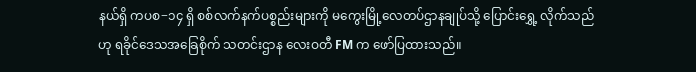နယ်ရှိ ကပစ−၁၄ ရှိ စစ်လက်နက်ပစ္စည်းများကို မကွေးမြို့လေတပ်ဌာနချုပ်သို့ ပြောင်းရွှေ့ လိုက်သည်ဟု ရခိုင်ဒေသအခြေစိုက် သတင်းဌာန လေးဝတီ FM က ဖော်ပြထားသည်။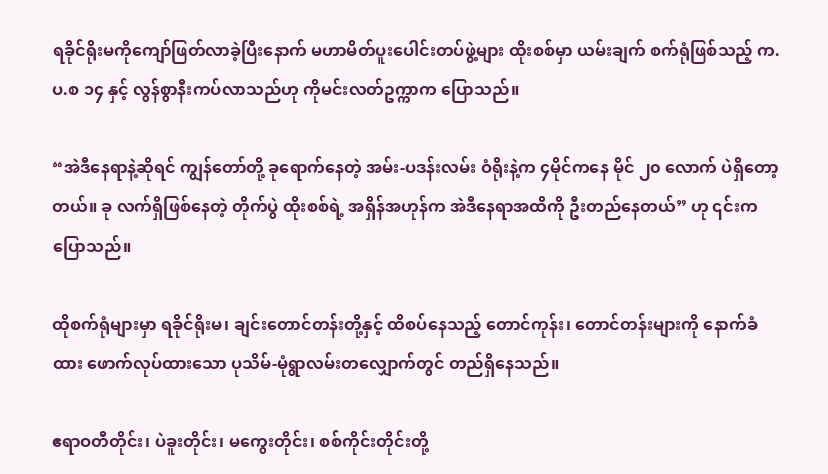ရခိုင်ရိုးမကိုကျော်ဖြတ်လာခဲ့ပြီးနောက် မဟာမိတ်ပူးပေါင်းတပ်ဖွဲ့များ ထိုးစစ်မှာ ယမ်းချက် စက်ရုံဖြစ်သည့် က.ပ.စ ၁၄ နှင့် လွန်စွာနီးကပ်လာသည်ဟု ကိုမင်းလတ်ဥက္ကာက ပြောသည်။

“အဲဒီနေရာနဲ့ဆိုရင် ကျွန်တော်တို့ ခုရောက်နေတဲ့ အမ်း-ပဒန်းလမ်း ဝံရိုးနဲ့က ၄မိုင်ကနေ မိုင် ၂၀ လောက် ပဲရှိတော့တယ်။ ခု လက်ရှိဖြစ်နေတဲ့ တိုက်ပွဲ ထိုးစစ်ရဲ့ အရှိန်အဟုန်က အဲဒီနေရာအထိကို ဦးတည်နေတယ်” ဟု ၎င်းက ပြောသည်။

ထိုစက်ရုံများမှာ ရခိုင်ရိုးမ၊ ချင်းတောင်တန်းတို့နှင့် ထိစပ်နေသည့် တောင်ကုန်း၊ တောင်တန်းများကို နောက်ခံထား ဖောက်လုပ်ထားသော ပုသိမ်-မုံရွာလမ်းတလျှောက်တွင် တည်ရှိနေသည်။

ဧရာဝတီတိုင်း၊ ပဲခူးတိုင်း၊ မကွေးတိုင်း၊ စစ်ကိုင်းတိုင်းတို့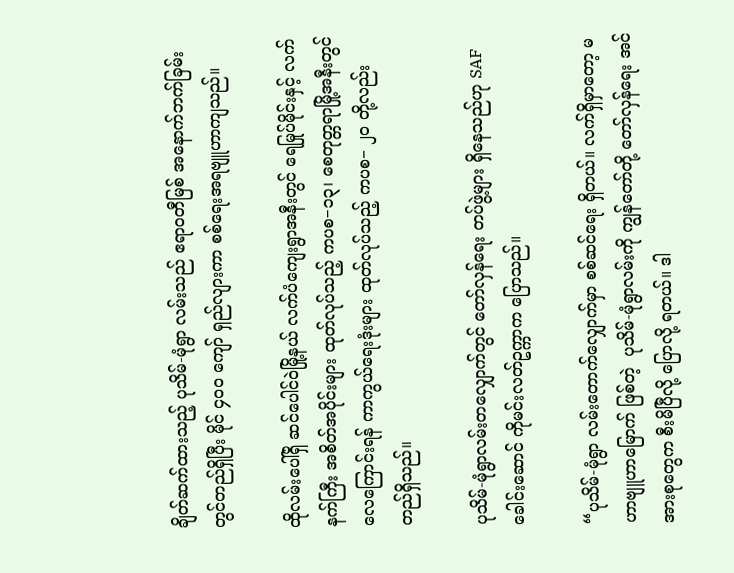ချိတ်ဆက်ထားသည့် ပုသိမ်-မုံရွာ လမ်းသည် ဧရာဝတီမြစ် အနောက်ဘက်ခြမ်းတွင်တည်ရှိပြီး မိုင် ၄၀၀ ကျော် ရှည်လျားကာ စစ်ရေးအရဗျူဟာကျသည်။

ထိုလမ်းပေါ်ရှိ ဆင်ပေါင်ဝဲမြို့နယ် လက်ပံကျေးရွာအနီးတွင် ရေမြုပ်မိုင်းနှင့် လက်နက်ကြီး အစိတ်အပိုင်းများ ထုတ်လုပ်သည့် ကပစ−၁၃၊ စေတုတ္တရာမြို့အနီးတွင် လေကြောင်းရန် ကာကွယ်ရေးဒုံးများ ထုတ်လုပ်သည့် ကပစ− ၂၀ တို့လည်း တည်ရှိသည်။

ပုသိမ်-မုံရွာလမ်းတလျှောက်တွင် တော်လှန်ရေး တပ်ဖွဲ့များ ရှိနေသည်ဟု SAF ခေါင်းဆောင် ကိုမင်းလတ်ဥက္ကာက ပြောသည်။

“ပုသိမ်-မုံရွာ လမ်းတောက်လျှောက်မှာ စစ်ဆင်ရေး ရှိတယ်။ လက်ရှိမှာတော့ မဟာဗျူဟာမြောက် ဖြစ်တဲ့  ပုသိမ်-မုံရွာလမ်းကို ကျွန်တော်တို့ တော်လှန်ရေး အင်အားစုတွေက စီးမိပြီလို့ ပြောလို့ ရတယ်။ ဒါ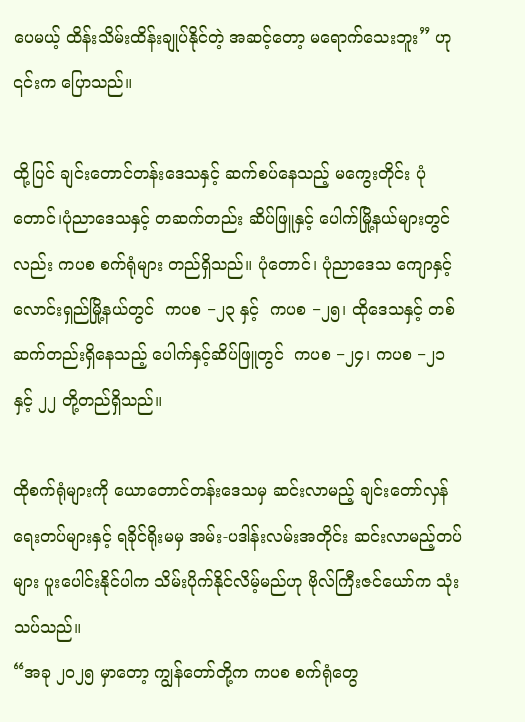ပေမယ့် ထိန်းသိမ်းထိန်းချုပ်နိုင်တဲ့ အဆင့်တော့ မရောက်သေးဘူး” ဟု ၎င်းက ပြောသည်။

ထို့ပြင် ချင်းတောင်တန်းဒေသနှင့် ဆက်စပ်နေသည့် မကွေးတိုင်း ပုံတောင်၊ပုံညာဒေသနှင့် တဆက်တည်း ဆိပ်ဖြူနှင့် ပေါက်မြို့နယ်များတွင်လည်း ကပစ စက်ရုံများ တည်ရှိသည်။ ပုံတောင်၊ ပုံညာဒေသ ကျောနှင့်လောင်းရှည်မြို့နယ်တွင်  ကပစ −၂၃ နှင့်  ကပစ −၂၅၊ ထိုဒေသနှင့် တစ်ဆက်တည်းရှိနေသည့် ပေါက်နှင့်ဆိပ်ဖြူတွင်  ကပစ −၂၄၊ ကပစ −၂၁ နှင့် ၂၂ တို့တည်ရှိသည်။

ထိုစက်ရုံများကို ယောတောင်တန်းဒေသမှ ဆင်းလာမည့် ချင်းတော်လှန်ရေးတပ်များနှင့် ရခိုင်ရိုးမမှ အမ်း-ပဒါန်းလမ်းအတိုင်း ဆင်းလာမည့်တပ်များ ပူးပေါင်းနိုင်ပါက သိမ်းပိုက်နိုင်လိမ့်မည်ဟု ဗိုလ်ကြီးဇင်ယော်က သုံးသပ်သည်။
“အခု ၂၀၂၅ မှာတော့ ကျွန်တော်တို့က ကပစ စက်ရုံတွေ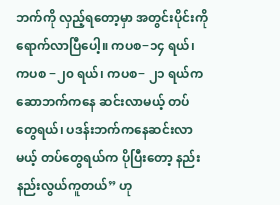ဘက်ကို လှည့်ရတော့မှာ အတွင်းပိုင်းကို ရောက်လာပြီပေါ့။ ကပစ−၁၄ ရယ်၊ ကပစ −၂၀ ရယ်၊ ကပစ− ၂၁ ရယ်က ဆောဘက်ကနေ ဆင်းလာမယ့် တပ်တွေရယ်၊ ပဒန်းဘက်ကနေဆင်းလာမယ့် တပ်တွေရယ်က ပိုပြီးတော့ နည်းနည်းလွယ်ကူတယ်” ဟု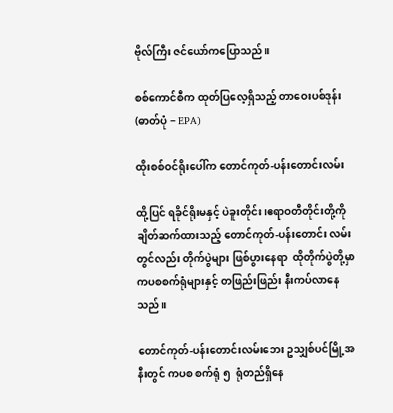ဗိုလ်ကြီး ဇင်ယော်ကပြောသည်။

စစ်ကောင်စီက ထုတ်ပြလေ့ရှိသည့် တာဝေးပစ်ဒုန်း (ဓာတ်ပုံ − EPA)

ထိုးစစ်ဝင်ရိုးပေါ်က တောင်ကုတ်-ပန်းတောင်းလမ်း

ထို့ပြင် ရခိုင်ရိုးမနှင့် ပဲခူးတိုင်း၊ဧရာဝတီတိုင်းတို့ကို ချိတ်ဆက်ထားသည့် တောင်ကုတ်-ပန်းတောင်း လမ်းတွင်လည်း တိုက်ပွဲများ ဖြစ်ပွားနေရာ  ထိုတိုက်ပွဲတို့မှာ ကပစစက်ရုံများနှင့် တဖြည်းဖြည်း နီးကပ်လာနေသည်။

တောင်ကုတ်-ပန်းတောင်းလမ်းဘေး ဥသျှစ်ပင်မြို့အနီးတွင် ကပစ စက်ရုံ ၅  ရုံတည်ရှိနေ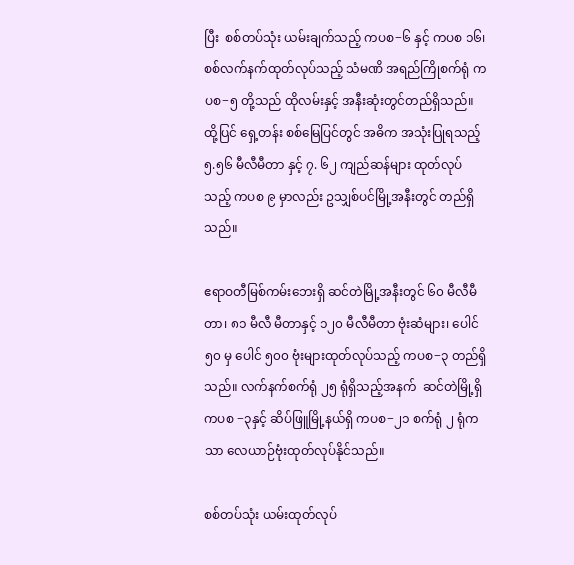ပြီး  စစ်တပ်သုံး ယမ်းချက်သည့် ကပစ−၆ နှင့် ကပစ ၁၆၊ စစ်လက်နက်ထုတ်လုပ်သည့် သံမဏိ အရည်ကြိုစက်ရုံ ကပစ−၅ တို့သည် ထိုလမ်းနှင့် အနီးဆုံးတွင်တည်ရှိသည်။ ထို့ပြင် ရှေ့တန်း စစ်မြေပြင်တွင် အဓိက အသုံးပြုရသည့် ၅.၅၆ မီလီမီတာ နှင့် ၇. ၆၂ ကျည်ဆန်များ ထုတ်လုပ်သည့် ကပစ ၉ မှာလည်း ဥသျှစ်ပင်မြို့အနီးတွင် တည်ရှိသည်။

ဧရာဝတီမြစ်ကမ်းဘေးရှိ ဆင်တဲမြို့အနီးတွင် ၆၀ မီလီမီတာ၊ ၈၁ မီလီ မီတာနှင့် ၁၂၀ မီလီမီတာ ဗုံးဆံများ၊ ပေါင် ၅၀ မှ ပေါင် ၅၀၀ ဗုံးများထုတ်လုပ်သည့် ကပစ−၃ တည်ရှိသည်။ လက်နက်စက်ရုံ ၂၅ ရုံရှိသည့်အနက်  ဆင်တဲမြို့ရှိ ကပစ −၃နှင့် ဆိပ်ဖြူမြို့နယ်ရှိ ကပစ−၂၁ စက်ရုံ ၂ ရုံကသာ လေယာဉ်ဗုံးထုတ်လုပ်နိုင်သည်။

စစ်တပ်သုံး ယမ်းထုတ်လုပ်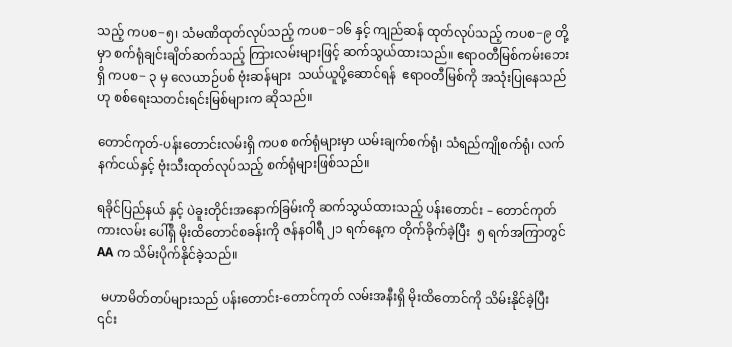သည့် ကပစ−၅၊ သံမဏိထုတ်လုပ်သည့် ကပစ−၁၆ နှင့် ကျည်ဆန် ထုတ်လုပ်သည့် ကပစ−၉ တို့မှာ စက်ရုံချင်းချိတ်ဆက်သည့် ကြားလမ်းများဖြင့် ဆက်သွယ်ထားသည်။ ဧရာဝတီမြစ်ကမ်းဘေးရှိ ကပစ− ၃ မှ လေယာဉ်ပစ် ဗုံးဆန်များ  သယ်ယူပို့ဆောင်ရန်  ဧရာဝတီမြစ်ကို အသုံးပြုနေသည်ဟု စစ်ရေးသတင်းရင်းမြစ်များက ဆိုသည်။

တောင်ကုတ်-ပန်းတောင်းလမ်းရှိ ကပစ စက်ရုံများမှာ ယမ်းချက်စက်ရုံ၊ သံရည်ကျိုစက်ရုံ၊ လက်နက်ငယ်နှင့် ဗုံးသီးထုတ်လုပ်သည့် စက်ရုံများဖြစ်သည်။

ရခိုင်ပြည်နယ် နှင့် ပဲခူးတိုင်းအနောက်ခြမ်းကို ဆက်သွယ်ထားသည့် ပန်းတောင်း – တောင်ကုတ် ကားလမ်း ပေါ်ရှိ မိုးထိတောင်စခန်းကို ဇန်နဝါရီ ၂၁ ရက်နေ့က တိုက်ခိုက်ခဲ့ပြီး  ၅ ရက်အကြာတွင် AA က သိမ်းပိုက်နိုင်ခဲ့သည်။

 မဟာမိတ်တပ်များသည် ပန်းတောင်း-တောင်ကုတ် လမ်းအနီးရှိ မိုးထိတောင်ကို သိမ်းနိုင်ခဲ့ပြီး ၎င်း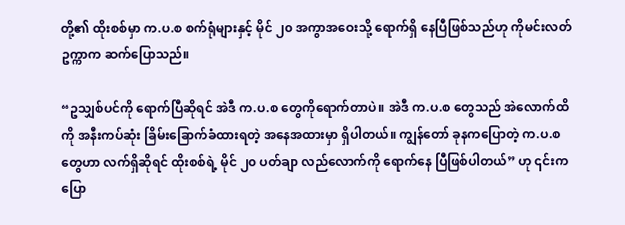တို့၏ ထိုးစစ်မှာ က.ပ.စ စက်ရုံများနှင့် မိုင် ၂၀ အကွာအဝေးသို့ ရောက်ရှိ နေပြီဖြစ်သည်ဟု ကိုမင်းလတ်ဥက္ကာက ဆက်ပြောသည်။

“ဥသျှစ်ပင်ကို ရောက်ပြီဆိုရင် အဲဒီ က.ပ.စ တွေကိုရောက်တာပဲ။ အဲဒီ က.ပ.စ တွေသည် အဲလောက်ထိကို အနီးကပ်ဆုံး ခြိမ်းခြောက်ခံထားရတဲ့ အနေအထားမှာ ရှိပါတယ်။ ကျွန်တော် ခုနကပြောတဲ့ က.ပ.စတွေဟာ လက်ရှိဆိုရင် ထိုးစစ်ရဲ့ မိုင် ၂၀ ပတ်ချာ လည်လောက်ကို ရောက်နေ ပြီဖြစ်ပါတယ်” ဟု ၎င်းက ပြော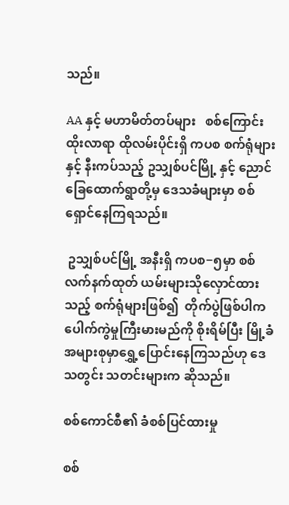သည်။

AA နှင့် မဟာမိတ်တပ်များ   စစ်ကြောင်းထိုးလာရာ ထိုလမ်းပိုင်းရှိ ကပစ စက်ရုံများနှင့် နီးကပ်သည့် ဥသျှစ်ပင်မြို့ နှင့် ညောင်ခြေထောက်ရွာတို့မှ ဒေသခံများမှာ စစ်ရှောင်နေကြရသည်။

 ဥသျှစ်ပင်မြို့ အနီးရှိ ကပစ−၅မှာ စစ်လက်နက်ထုတ် ယမ်းများသိုလှောင်ထားသည့် စက်ရုံများဖြစ်၍  တိုက်ပွဲဖြစ်ပါက ပေါက်ကွဲမှုကြီးမားမည်ကို စိုးရိမ်ပြီး မြို့ခံအများစုမှာရွှေ့ပြောင်းနေကြသည်ဟု ဒေသတွင်း သတင်းများက ဆိုသည်။

စစ်ကောင်စီ၏ ခံစစ်ပြင်ထားမှု

စစ်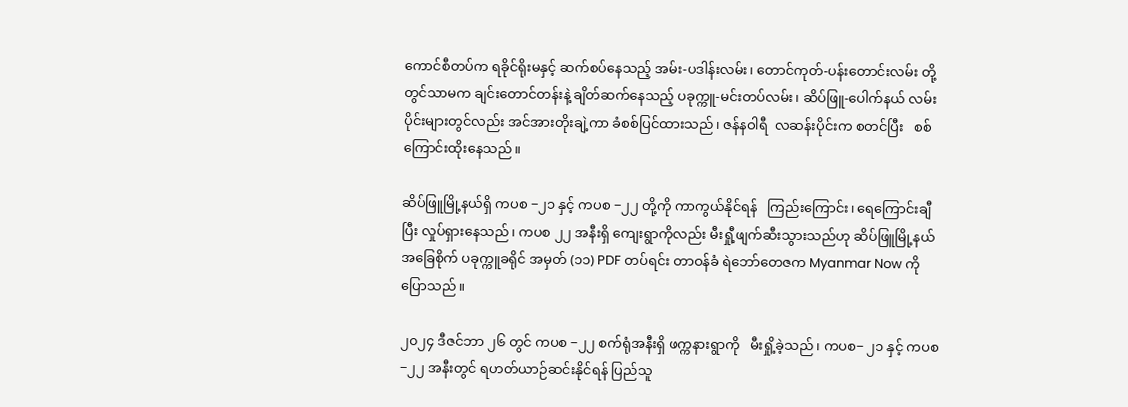ကောင်စီတပ်က ရခိုင်ရိုးမနှင့် ဆက်စပ်နေသည့် အမ်း-ပဒါန်းလမ်း၊ တောင်ကုတ်-ပန်းတောင်းလမ်း တို့တွင်သာမက ချင်းတောင်တန်းနဲ့ ချိတ်ဆက်နေသည့် ပခုက္ကူ-မင်းတပ်လမ်း၊ ဆိပ်ဖြူ-ပေါက်နယ် လမ်းပိုင်းများတွင်လည်း အင်အားတိုးချဲ့ကာ ခံစစ်ပြင်ထားသည်၊ ဇန်နဝါရီ  လဆန်းပိုင်းက စတင်ပြီး   စစ်ကြောင်းထိုးနေသည်။

ဆိပ်ဖြူမြို့နယ်ရှိ ကပစ −၂၁ နှင့် ကပစ −၂၂ တို့ကို ကာကွယ်နိုင်ရန်   ကြည်းကြောင်း၊ ရေကြောင်းချီပြီး လှုပ်ရှားနေသည်၊ ကပစ ၂၂ အနီးရှိ ကျေးရွာကိုလည်း မီးရှီု့ဖျက်ဆီးသွားသည်ဟု ဆိပ်ဖြူမြို့နယ်အခြေစိုက် ပခုက္ကူခရိုင် အမှတ် (၁၁) PDF တပ်ရင်း တာဝန်ခံ ရဲဘော်တေဇက Myanmar Now ကို ပြောသည်။

၂၀၂၄ ဒီဇင်ဘာ ၂၆ တွင် ကပစ −၂၂ စက်ရုံအနီးရှိ ဖက္ကနားရွာကို   မီးရှို့ခဲ့သည်၊ ကပစ− ၂၁ နှင့် ကပစ −၂၂ အနီးတွင် ရဟတ်ယာဉ်ဆင်းနိုင်ရန် ပြည်သူ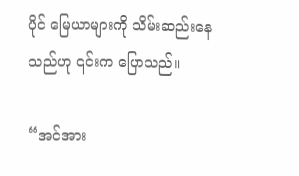ပိုင် မြေယာများကို သိမ်းဆည်းနေသည်ဟု ၎င်းက ပြောသည်။

“အင်အား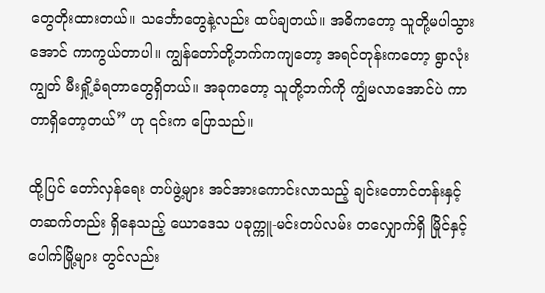တွေတိုးထားတယ်။ သင်္ဘောတွေနဲ့လည်း ထပ်ချတယ်။ အဓိကတော့ သူတို့မပါသွားအောင် ကာကွယ်တာပါ။ ကျွန်တော်တို့ဘက်ကကျတော့ အရင်တုန်းကတော့ ရွာလုံးကျွတ် မီးရှို့ခံရတာတွေရှိတယ်။ အခုကတော့ သူတို့ဘက်ကို ကျွံမလာအောင်ပဲ ကာတာရှိတော့တယ်” ဟု ၎င်းက ပြောသည်။

ထို့ပြင် တော်လှန်ရေး တပ်ဖွဲ့များ အင်အားကောင်းလာသည့် ချင်းတောင်တန်းနှင့် တဆက်တည်း ရှိနေသည့် ယောဒေသ ပခုက္ကူ-မင်းတပ်လမ်း တလျှောက်ရှိ မြိုင်နှင့် ပေါက်မြို့များ တွင်လည်း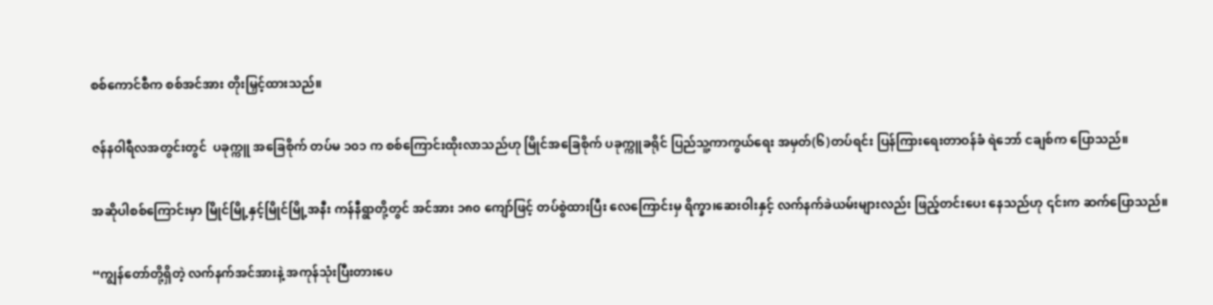စစ်ကောင်စီက စစ်အင်အား တိုးမြှင့်ထားသည်။

ဇန်နဝါရီလအတွင်းတွင်  ပခုက္ကူ အခြေစိုက် တပ်မ ၁၀၁ က စစ်ကြောင်းထိုးလာသည်ဟု မြိုင်အခြေစိုက် ပခုက္ကူခရိုင် ပြည်သူ့ကာကွယ်ရေး အမှတ်(၆)တပ်ရင်း ပြန်ကြားရေးတာဝန်ခံ ရဲဘော် ငချစ်က ပြောသည်။

အဆိုပါစစ်ကြောင်းမှာ မြိုင်မြို့နှင့်မြိုင်မြို့အနီး ကန်နီရွာတို့တွင် အင်အား ၁၈၀ ကျော်ဖြင့် တပ်စွဲထားပြီး လေကြောင်းမှ ရိက္ခာ၊ဆေးဝါးနှင့် လက်နက်ခဲယမ်းများလည်း ဖြည့်တင်းပေး နေသည်ဟု ၎င်းက ဆက်ပြောသည်။

“ကျွန်တော်တို့ရှိတဲ့ လက်နက်အင်အားနဲ့ အကုန်သုံးပြီးတားပေ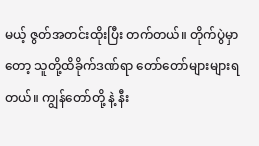မယ့် ဇွတ်အတင်းထိုးပြီး တက်တယ်။ တိုက်ပွဲမှာတော့ သူတို့ထိခိုက်ဒဏ်ရာ တော်တော်များများရတယ်။ ကျွန်တော်တို့ နဲ့ နီး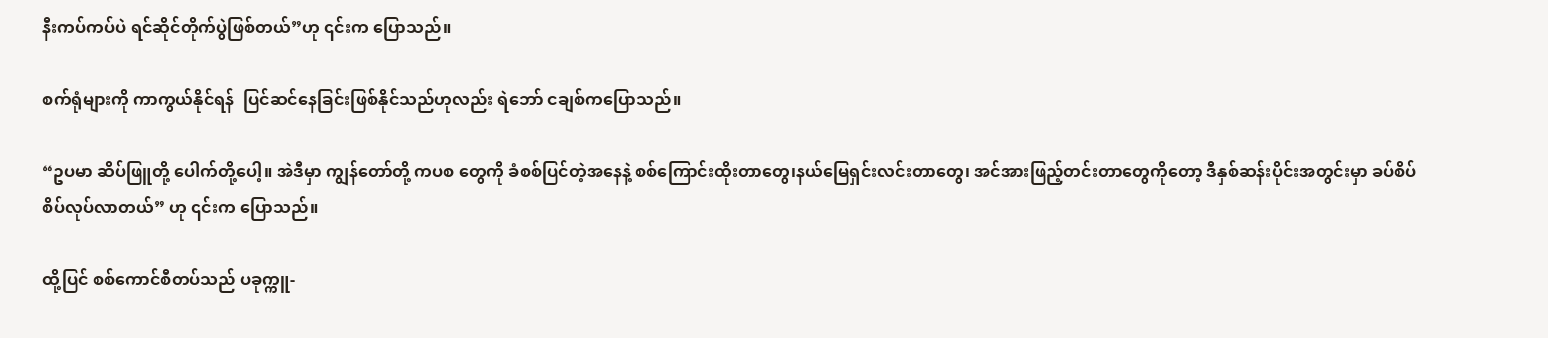နီးကပ်ကပ်ပဲ ရင်ဆိုင်တိုက်ပွဲဖြစ်တယ်”ဟု ၎င်းက ပြောသည်။

စက်ရုံများကို ကာကွယ်နိုင်ရန်  ပြင်ဆင်နေခြင်းဖြစ်နိုင်သည်ဟုလည်း ရဲဘော် ငချစ်ကပြောသည်။

“ဥပမာ ဆိပ်ဖြူတို့ ပေါက်တို့ပေါ့။ အဲဒီမှာ ကျွန်တော်တို့ ကပစ တွေကို ခံစစ်ပြင်တဲ့အနေနဲ့ စစ်ကြောင်းထိုးတာတွေ၊နယ်မြေရှင်းလင်းတာတွေ၊ အင်အားဖြည့်တင်းတာတွေကိုတော့ ဒီနှစ်ဆန်းပိုင်းအတွင်းမှာ ခပ်စိပ်စိပ်လုပ်လာတယ်” ဟု ၎င်းက ပြောသည်။

ထို့ပြင် စစ်ကောင်စီတပ်သည် ပခုက္ကူ-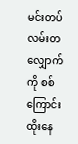မင်းတပ် လမ်းတလျှောက်ကို စစ်ကြောင်းထိုးနေ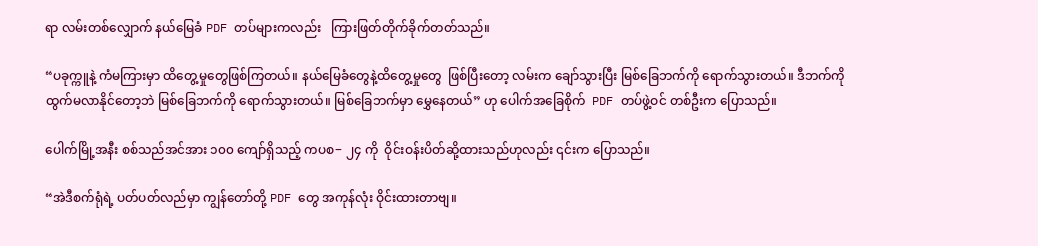ရာ လမ်းတစ်လျှောက် နယ်မြေခံ PDF တပ်များကလည်း   ကြားဖြတ်တိုက်ခိုက်တတ်သည်။

“ပခုက္ကူနဲ့ ကံမကြားမှာ ထိတွေ့မှုတွေဖြစ်ကြတယ်။ နယ်မြေခံတွေနဲ့ထိတွေ့မှုတွေ  ဖြစ်ပြီးတော့ လမ်းက ချော်သွားပြီး မြစ်ခြေဘက်ကို ရောက်သွားတယ်။ ဒီဘက်ကို ထွက်မလာနိုင်တော့ဘဲ မြစ်ခြေဘက်ကို ရောက်သွားတယ်။ မြစ်ခြေဘက်မှာ မွှေနေတယ်” ဟု ပေါက်အခြေစိုက်  PDF တပ်ဖွဲ့ဝင် တစ်ဦးက ပြောသည်။

ပေါက်မြို့အနီး စစ်သည်အင်အား ၁၀၀ ကျော်ရှိသည့် ကပစ− ၂၄ ကို  ဝိုင်းဝန်းပိတ်ဆို့ထားသည်ဟုလည်း ၎င်းက ပြောသည်။

“အဲဒီစက်ရုံရဲ့ ပတ်ပတ်လည်မှာ ကျွန်တော်တို့ PDF တွေ အကုန်လုံး ဝိုင်းထားတာဗျ။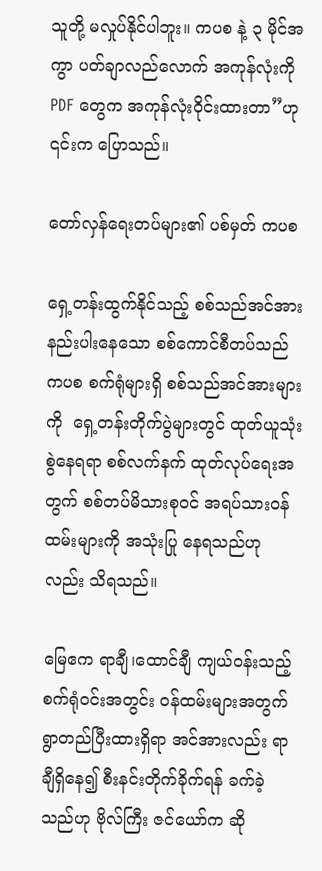သူတို့ မလှုပ်နိုင်ပါဘူး။ ကပစ နဲ့ ၃ မိုင်အကွာ ပတ်ချာလည်လောက် အကုန်လုံးကို PDF တွေက အကုန်လုံးဝိုင်းထားတာ”ဟု ၎င်းက ပြောသည်။

တော်လှန်ရေးတပ်များ၏ ပစ်မှတ် ကပစ

ရှေ့တန်းထွက်နိုင်သည့် စစ်သည်အင်အား နည်းပါးနေသော စစ်ကောင်စီတပ်သည် ကပစ စက်ရုံများရှိ စစ်သည်အင်အားများကို  ရှေ့တန်းတိုက်ပွဲများတွင် ထုတ်ယူသုံးစွဲနေရရာ စစ်လက်နက် ထုတ်လုပ်ရေးအတွက် စစ်တပ်မိသားစုဝင် အရပ်သားဝန်ထမ်းများကို အသုံးပြု နေရသည်ဟုလည်း သိရသည်။

မြေဧက ရာချီ၊ထောင်ချီ ကျယ်ဝန်းသည့်  စက်ရုံဝင်းအတွင်း ဝန်ထမ်းများအတွက် ရွာတည်ပြီးထားရှိရာ အင်အားလည်း ရာချီရှိနေ၍ စီးနင်းတိုက်ခိုက်ရန် ခက်ခဲ့သည်ဟု ဗိုလ်ကြီး ဇင်ယော်က ဆို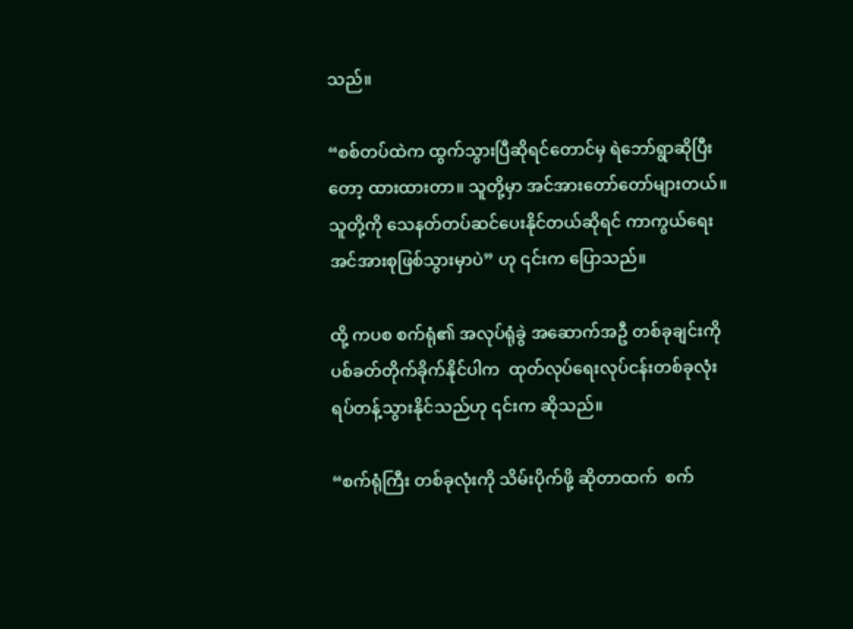သည်။

“စစ်တပ်ထဲက ထွက်သွားပြီဆိုရင်တောင်မှ ရဲဘော်ရွာဆိုပြီးတော့ ထားထားတာ။ သူတို့မှာ အင်အားတော်တော်များတယ်။ သူတို့ကို သေနတ်တပ်ဆင်ပေးနိုင်တယ်ဆိုရင် ကာကွယ်ရေး အင်အားစုဖြစ်သွားမှာပဲ” ဟု ၎င်းက ပြောသည်။

ထို့ ကပစ စက်ရုံ၏ အလုပ်ရုံခွဲ အဆောက်အဦ တစ်ခုချင်းကို ပစ်ခတ်တိုက်ခိုက်နိုင်ပါက  ထုတ်လုပ်ရေးလုပ်ငန်းတစ်ခုလုံး ရပ်တန့်သွားနိုင်သည်ဟု ၎င်းက ဆိုသည်။

“စက်ရုံကြီး တစ်ခုလုံးကို သိမ်းပိုက်ဖို့ ဆိုတာထက်  စက်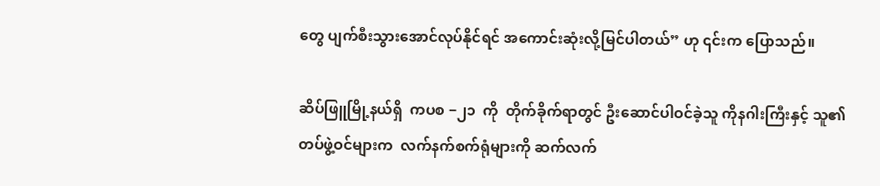တွေ ပျက်စီးသွားအောင်လုပ်နိုင်ရင် အကောင်းဆုံးလို့မြင်ပါတယ်” ဟု ၎င်းက ပြောသည်။

ဆိပ်ဖြူမြို့နယ်ရှိ  ကပစ −၂၁  ကို  တိုက်ခိုက်ရာတွင် ဦးဆောင်ပါဝင်ခဲ့သူ ကိုနဂါးကြီးနှင့် သူ၏ တပ်ဖွဲ့ဝင်များက  လက်နက်စက်ရုံများကို ဆက်လက်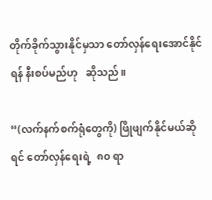တိုက်ခိုက်သွားနိုင်မှသာ တော်လှန်ရေးအောင်နိုင်ရန် နီးစပ်မည်ဟု   ဆိုသည်။

“(လက်နက်စက်ရုံတွေကို) ဖြိုဖျက်နိုင်မယ်ဆိုရင် တော်လှန်ရေးရဲ့  ၈၀ ရာ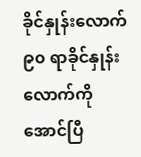ခိုင်နှုန်းလောက် ၉၀ ရာခိုင်နှုန်းလောက်ကို အောင်ပြီ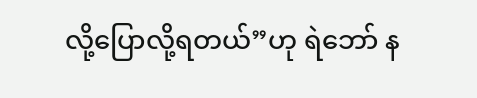လို့ပြောလို့ရတယ်”ဟု ရဲဘော် န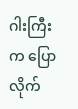ဂါးကြီးက ပြောလိုက်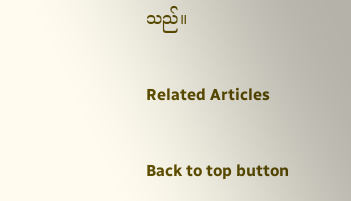သည်။

Related Articles

Back to top button